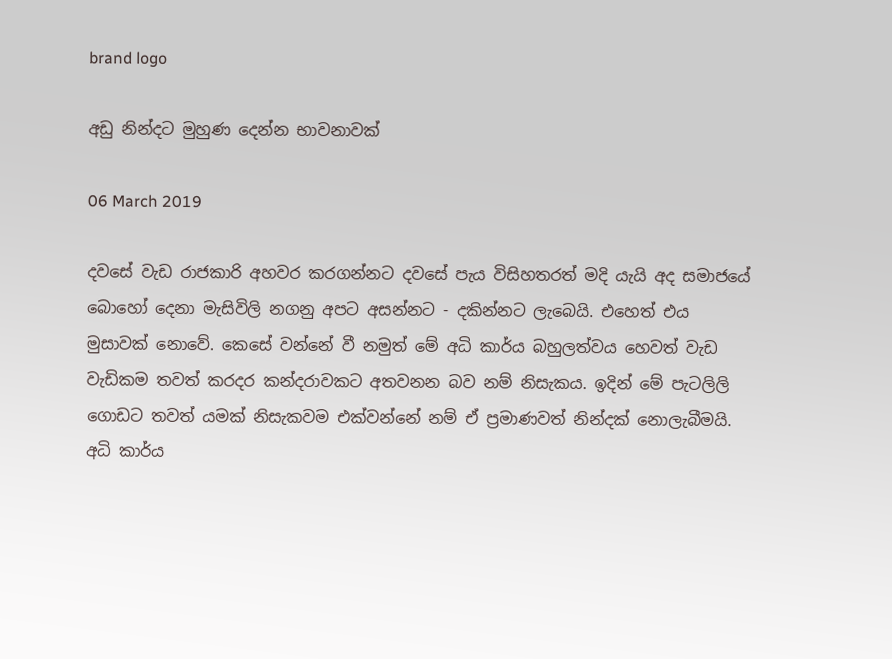brand logo

අඩු නින්දට මුහුණ දෙන්න භාවනාවක්

06 March 2019

දවසේ වැඩ රාජකාරි අහවර කරගන්නට දවසේ පැය විසිහතරත් මදි යැයි අද සමාජයේ බොහෝ දෙනා මැසිවිලි නගනු අපට අසන්නට - දකින්නට ලැබෙයි. එහෙත් එය මුසාවක් නොවේ. කෙසේ වන්නේ වී නමුත් මේ අධි කාර්ය බහුලත්වය හෙවත් වැඩ වැඩිකම තවත් කරදර කන්දරාවකට අතවනන බව නම් නිසැකය. ඉදින් මේ පැටලිලි ගොඩට තවත් යමක් නිසැකවම එක්වන්නේ නම් ඒ ප්‍රමාණවත් නින්දක් නොලැබීමයි. අධි කාර්ය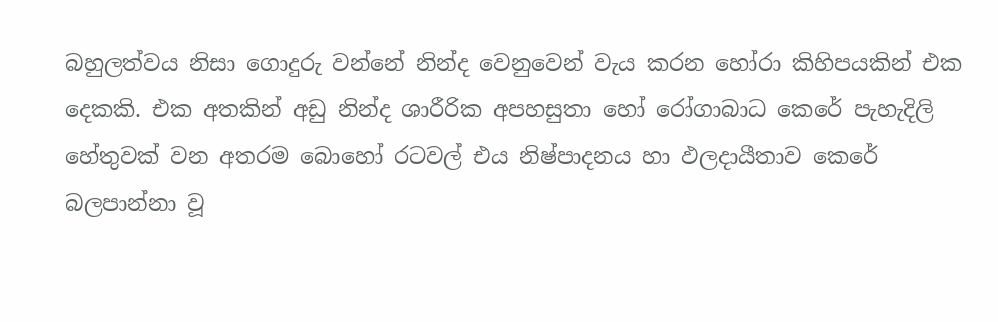බහුලත්වය නිසා ගොදුරු වන්නේ නින්ද වෙනුවෙන් වැය කරන හෝරා කිහිපයකින් එක දෙකකි. එක අතකින් අඩු නින්ද ශාරීරික අපහසුතා හෝ රෝගාබාධ කෙරේ පැහැදිලි හේතුවක් වන අතරම බොහෝ රටවල් එය නිෂ්පාදනය හා ඵලදායීතාව කෙරේ බලපාන්නා වූ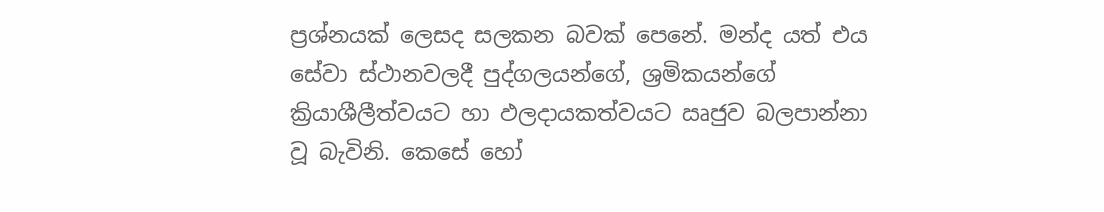ප්‍රශ්නයක් ලෙසද සලකන බවක් පෙනේ. මන්ද යත් එය සේවා ස්ථානවලදී පුද්ගලයන්ගේ, ශ්‍රමිකයන්ගේ ක්‍රියාශීලීත්වයට හා ඵලදායකත්වයට ඍජුව බලපාන්නා වූ බැවිනි. කෙසේ හෝ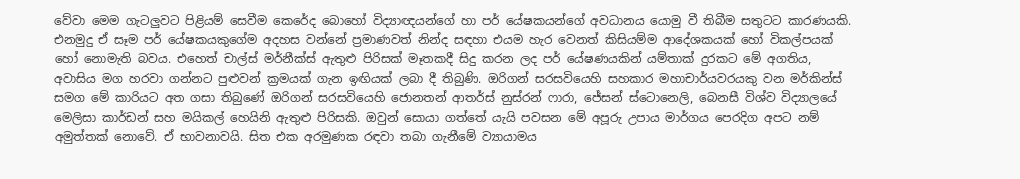වේවා මෙම ගැටලුවට පිළියම් සෙවීම කෙරේද බොහෝ විද්‍යාඥයන්ගේ හා පර් යේෂකයන්ගේ අවධානය යොමු වී තිබීම සතුටට කාරණයකි. එනමුදු ඒ සෑම පර් යේෂකයකුගේම අදහස වන්නේ ප්‍රමාණවත් නින්ද සඳහා එයම හැර වෙනත් කිසියම්ම ආදේශකයක් හෝ විකල්පයක් හෝ නොමැති බවය. එහෙත් චාල්ස් මර්නීක්ස් ඇතුළු පිරිසක් මෑතකදී සිදු කරන ලද පර් යේෂණයකින් යම්තාක් දුරකට මේ අගතිය, අවාසිය මග හරවා ගන්නට පුළුවන් ක්‍රමයක් ගැන ඉඟියක් ලබා දී තිබුණි. ඔරිගන් සරසවියෙහි සහකාර මහාචාර්යවරයකු වන මර්කින්ස් සමග මේ කාරියට අත ගසා තිබුණේ ඔරිගන් සරසවියෙහි ජොනතන් ආතර්ස් නුස්රන් ෆාරා, ජේසන් ස්ටොනෙලි, බෙනසී විශ්ව විද්‍යාලයේ මෙලිසා කාර්ඩන් සහ මයිකල් හෙයිනි ඇතුළු පිරිසකි. ඔවුන් සොයා ගත්තේ යැයි පවසන මේ අපූරු උපාය මාර්ගය පෙරදිග අපට නම් අමුත්තක් නොවේ. ඒ භාවනාවයි. සිත එක අරමුණක රඳවා තබා ගැනීමේ ව්‍යායාමය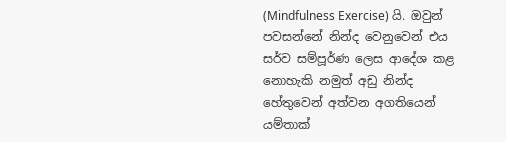(Mindfulness Exercise) යි. ඔවුන් පවසන්නේ නින්ද වෙනුවෙන් එය සර්ව සම්පූර්ණ ලෙස ආදේශ කළ නොහැකි නමුත් අඩු නින්ද හේතුවෙන් අත්වන අගතියෙන් යම්තාක්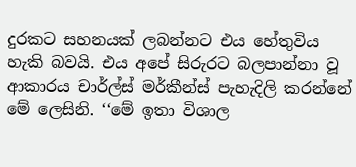දුරකට සහනයක් ලබන්නට එය හේතුවිය හැකි බවයි. එය අපේ සිරුරට බලපාන්නා වූ ආකාරය චාර්ල්ස් මර්කීන්ස් පැහැදිලි කරන්නේ මේ ලෙසිනි. ‘‘මේ ඉතා විශාල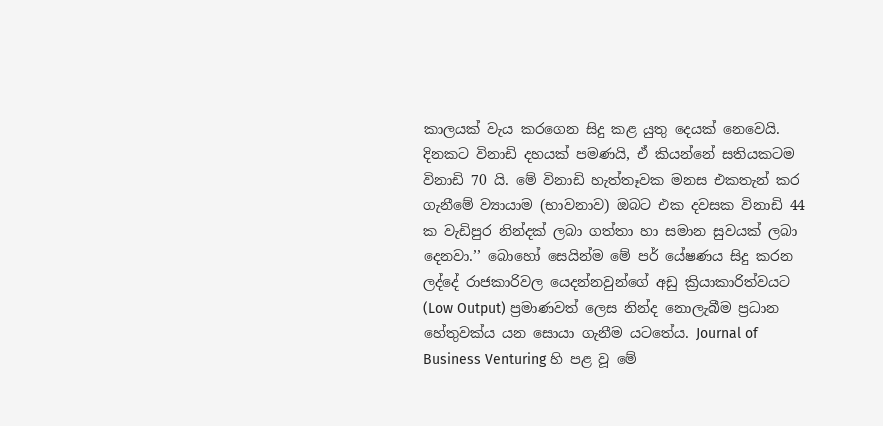කාලයක් වැය කරගෙන සිදු කළ යුතු දෙයක් නෙවෙයි. දිනකට විනාඩි දහයක් පමණයි, ඒ කියන්නේ සතියකටම විනාඩි 70 යි. මේ විනාඩි හැත්තෑවක මනස එකතැන් කර ගැනීමේ ව්‍යායාම (භාවනාව) ඔබට එක දවසක විනාඩි 44 ක වැඩිපුර නින්දක් ලබා ගත්තා හා සමාන සුවයක් ලබා දෙනවා.’’ බොහෝ සෙයින්ම මේ පර් යේෂණය සිදු කරන ලද්දේ රාජකාරිවල යෙදන්නවුන්ගේ අඩු ක්‍රියාකාරිත්වයට (Low Output) ප්‍රමාණවත් ලෙස නින්ද නොලැබීම ප්‍රධාන හේතුවක්ය යන සොයා ගැනීම යටතේය. Journal of Business Venturing හි පළ වූ මේ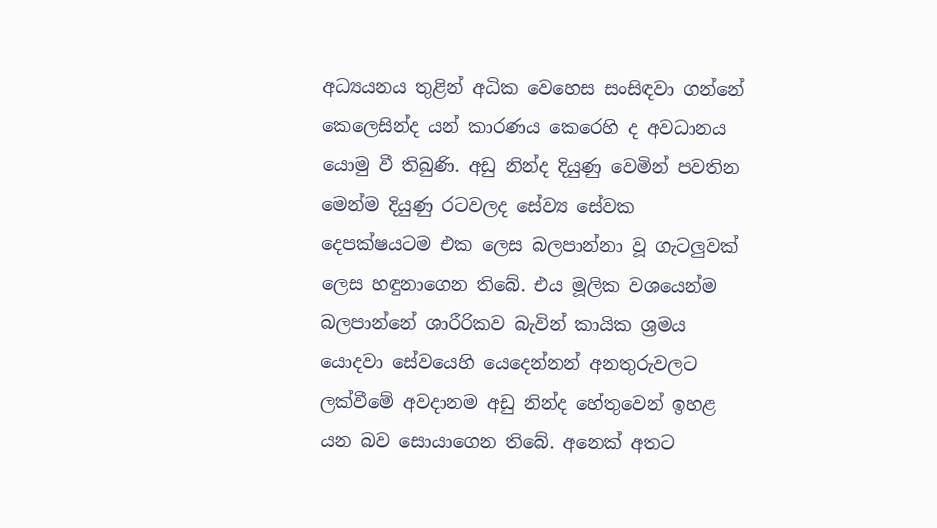අධ්‍යයනය තුළින් අධික වෙහෙස සංසිඳවා ගන්නේ කෙලෙසින්ද යන් කාරණය කෙරෙහි ද අවධානය යොමු වී තිබුණි. අඩු නින්ද දියුණු වෙමින් පවතින මෙන්ම දියුණු රටවලද සේව්‍ය සේවක දෙපක්ෂයටම එක ලෙස බලපාන්නා වූ ගැටලුවක් ලෙස හඳුනාගෙන තිබේ. එය මූලික වශයෙන්ම බලපාන්නේ ශාරීරිකව බැවින් කායික ශ්‍රමය යොදවා සේවයෙහි යෙදෙන්නන් අනතුරුවලට ලක්වීමේ අවදානම අඩු නින්ද හේතුවෙන් ඉහළ යන බව සොයාගෙන තිබේ. අනෙක් අතට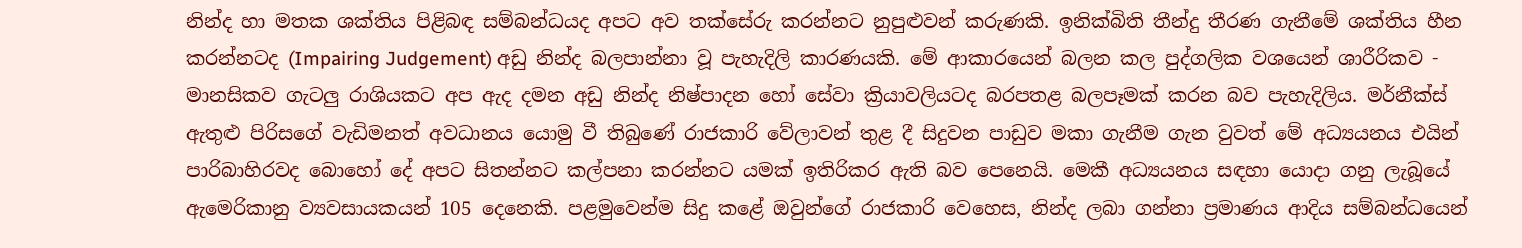නින්ද හා මතක ශක්තිය පිළිබඳ සම්බන්ධයද අපට අව තක්සේරු කරන්නට නුපුළුවන් කරුණකි. ඉනික්බිති තීන්දු තීරණ ගැනීමේ ශක්තිය හීන කරන්නටද (Impairing Judgement) අඩු නින්ද බලපාන්නා වූ පැහැදිලි කාරණයකි. මේ ආකාරයෙන් බලන කල පුද්ගලික වශයෙන් ශාරීරිකව - මානසිකව ගැටලු රාශියකට අප ඇද දමන අඩු නින්ද නිෂ්පාදන හෝ සේවා ක්‍රියාවලියටද බරපතළ බලපෑමක් කරන බව පැහැදිලිය. මර්නීක්ස් ඇතුළු පිරිසගේ වැඩිමනත් අවධානය යොමු වී තිබුණේ රාජකාරි වේලාවන් තුළ දී සිදුවන පාඩුව මකා ගැනීම ගැන වුවත් මේ අධ්‍යයනය එයින් පාරිබාහිරවද බොහෝ දේ අපට සිතන්නට කල්පනා කරන්නට යමක් ඉතිරිකර ඇති බව පෙනෙයි. මෙකී අධ්‍යයනය සඳහා යොදා ගනු ලැබූයේ ඇමෙරිකානු ව්‍යවසායකයන් 105 දෙනෙකි. පළමුවෙන්ම සිදු කළේ ඔවුන්ගේ රාජකාරි වෙහෙස, නින්ද ලබා ගන්නා ප්‍රමාණය ආදිය සම්බන්ධයෙන්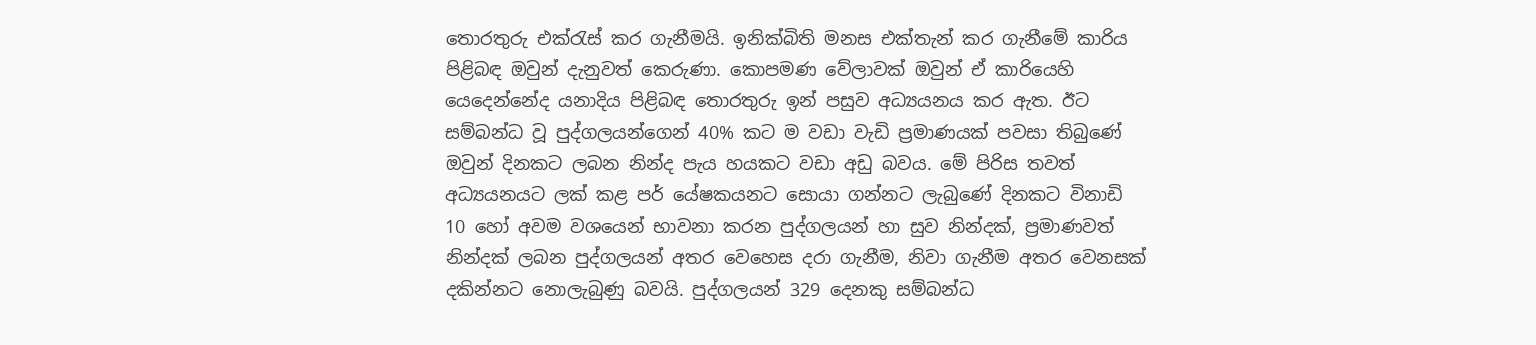තොරතුරු එක්රැස් කර ගැනීමයි. ඉනික්බිති මනස එක්තැන් කර ගැනීමේ කාරිය පිළිබඳ ඔවුන් දැනුවත් කෙරුණා. කොපමණ වේලාවක් ඔවුන් ඒ කාරියෙහි යෙදෙන්නේද යනාදිය පිළිබඳ තොරතුරු ඉන් පසුව අධ්‍යයනය කර ඇත. ඊට සම්බන්ධ වූ පුද්ගලයන්ගෙන් 40% කට ම වඩා වැඩි ප්‍රමාණයක් පවසා තිබුණේ ඔවුන් දිනකට ලබන නින්ද පැය හයකට වඩා අඩු බවය. මේ පිරිස තවත් අධ්‍යයනයට ලක් කළ පර් යේෂකයනට සොයා ගන්නට ලැබුණේ දිනකට විනාඩි 10 හෝ අවම වශයෙන් භාවනා කරන පුද්ගලයන් හා සුව නින්දක්, ප්‍රමාණවත් නින්දක් ලබන පුද්ගලයන් අතර වෙහෙස දරා ගැනීම, නිවා ගැනීම අතර වෙනසක් දකින්නට නොලැබුණු බවයි. පුද්ගලයන් 329 දෙනකු සම්බන්ධ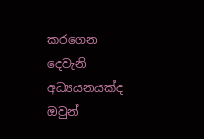කරගෙන දෙවැනි අධ්‍යයනයක්ද ඔවුන්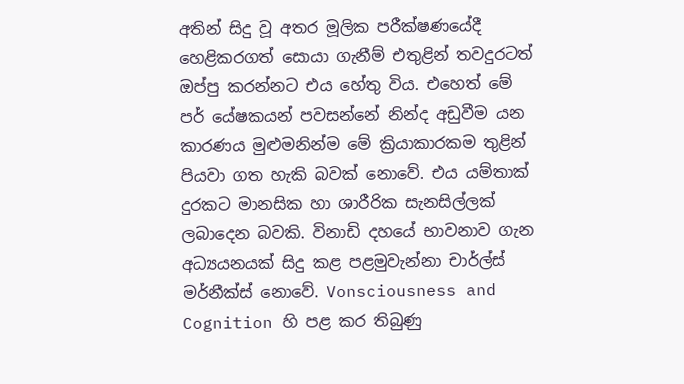අතින් සිදු වූ අතර මූලික පරීක්ෂණයේදී හෙළිකරගත් සොයා ගැනීම් එතුළින් තවදුරටත් ඔප්පු කරන්නට එය හේතු විය. එහෙත් මේ පර් යේෂකයන් පවසන්නේ නින්ද අඩුවීම යන කාරණය මුළුමනින්ම මේ ක්‍රියාකාරකම තුළින් පියවා ගත හැකි බවක් නොවේ. එය යම්තාක් දුරකට මානසික හා ශාරීරික සැනසිල්ලක් ලබාදෙන බවකි. විනාඩි දහයේ භාවනාව ගැන අධ්‍යයනයක් සිදු කළ පළමුවැන්නා චාර්ල්ස් මර්නීක්ස් නොවේ. Vonsciousness and Cognition හි පළ කර තිබුණු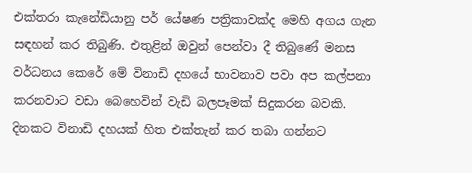එක්තරා කැනේඩියානු පර් යේෂණ පත්‍රිකාවක්ද මෙහි අගය ගැන සඳහන් කර තිබුණි. එතුළින් ඔවුන් පෙන්වා දී තිබුණේ මනස වර්ධනය කෙරේ මේ විනාඩි දහයේ භාවනාව පවා අප කල්පනා කරනවාට වඩා බෙහෙවින් වැඩි බලපෑමක් සිදුකරන බවකි. දිනකට විනාඩි දහයක් හිත එක්තැන් කර තබා ගන්නට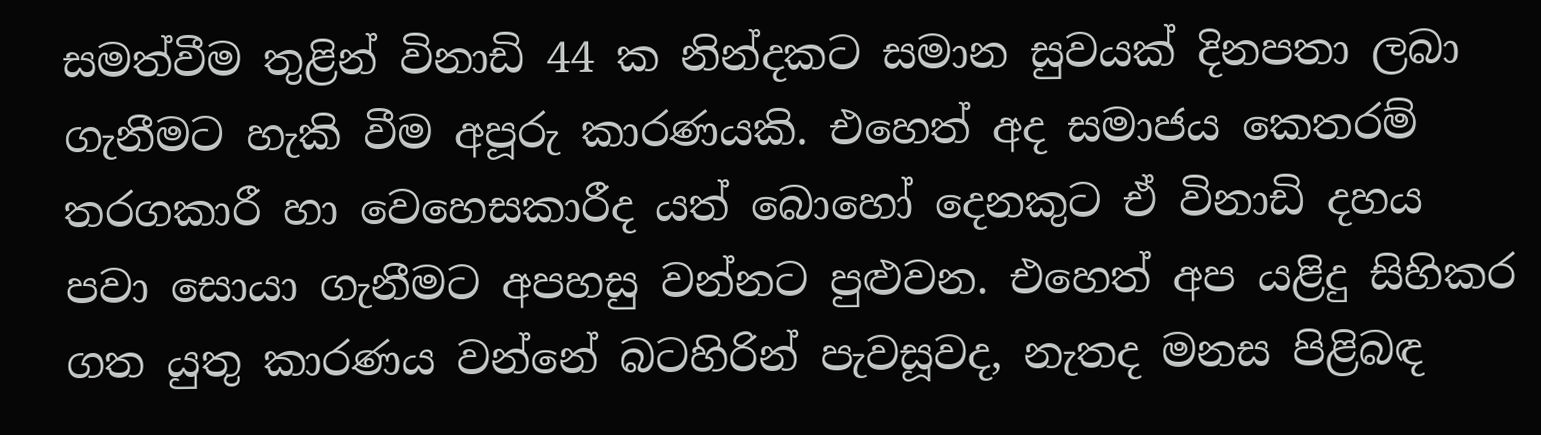සමත්වීම තුළින් විනාඩි 44 ක නින්දකට සමාන සුවයක් දිනපතා ලබා ගැනීමට හැකි වීම අපූරු කාරණයකි. එහෙත් අද සමාජය කෙතරම් තරගකාරී හා වෙහෙසකාරීද යත් බොහෝ දෙනකුට ඒ විනාඩි දහය පවා සොයා ගැනීමට අපහසු වන්නට පුළුවන. එහෙත් අප යළිදු සිහිකර ගත යුතු කාරණය වන්නේ බටහිරින් පැවසූවද, නැතද මනස පිළිබඳ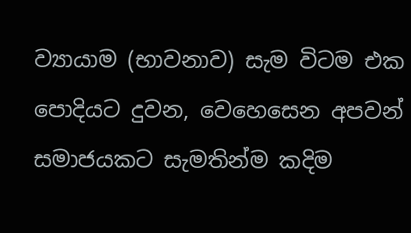ව්‍යායාම (භාවනාව) සැම විටම එක පොදියට දුවන, වෙහෙසෙන අපවන් සමාජයකට සැමතින්ම කදිම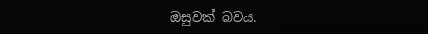ඔසුවක් බවය.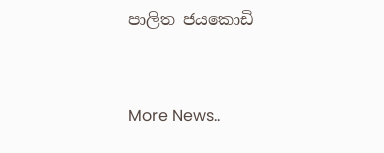පාලිත ජයකොඩි


More News..